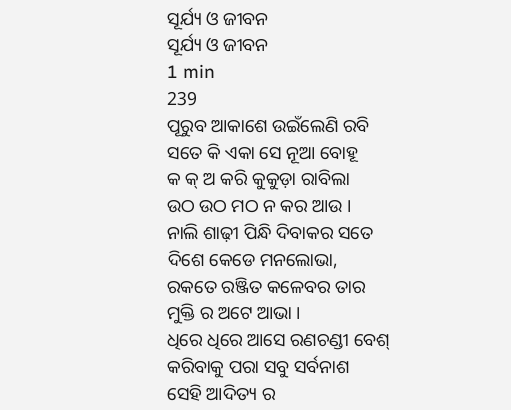ସୂର୍ଯ୍ୟ ଓ ଜୀବନ
ସୂର୍ଯ୍ୟ ଓ ଜୀବନ
1 min
239
ପୂରୁବ ଆକାଶେ ଉଇଁଲେଣି ରବି
ସତେ କି ଏକା ସେ ନୂଆ ବୋହୂ
କ କ୍ ଅ କରି କୁକୁଡ଼ା ରାବିଲା
ଉଠ ଉଠ ମଠ ନ କର ଆଉ ।
ନାଲି ଶାଢ଼ୀ ପିନ୍ଧି ଦିବାକର ସତେ
ଦିଶେ କେଡେ ମନଲୋଭା,
ରକତେ ରଞ୍ଜିତ କଳେବର ତାର
ମୁକ୍ତି ର ଅଟେ ଆଭା ।
ଧିରେ ଧିରେ ଆସେ ରଣଚଣ୍ଡୀ ବେଶ୍
କରିବାକୁ ପରା ସବୁ ସର୍ବନାଶ
ସେହି ଆଦିତ୍ୟ ର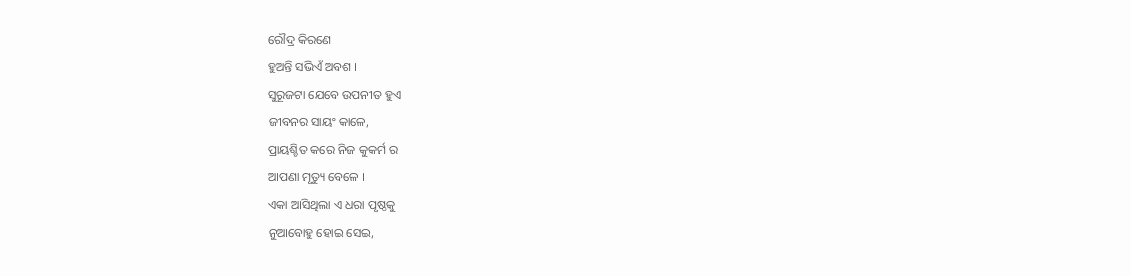ରୌଦ୍ର କିରଣେ
ହୁଅନ୍ତି ସଭିଏଁ ଅବଶ ।
ସୁରୂଜଟା ଯେବେ ଉପନୀତ ହୁଏ
ଜୀବନର ସାୟଂ କାଳେ,
ପ୍ରାୟଶ୍ଚିତ କରେ ନିଜ କୁକର୍ମ ର
ଆପଣା ମୃତ୍ୟୁ ବେଳେ ।
ଏକା ଆସିଥିଲା ଏ ଧରା ପୃଷ୍ଠକୁ
ନୁଆବୋହୁ ହୋଇ ସେଇ,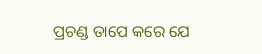ପ୍ରଚଣ୍ଡ ତାପେ କରେ ଯେ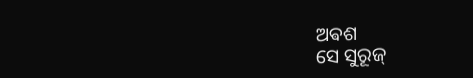ଅଵଶ
ସେ ସୁରୂଜ୍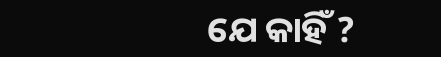ଯେ କାହିଁ ?